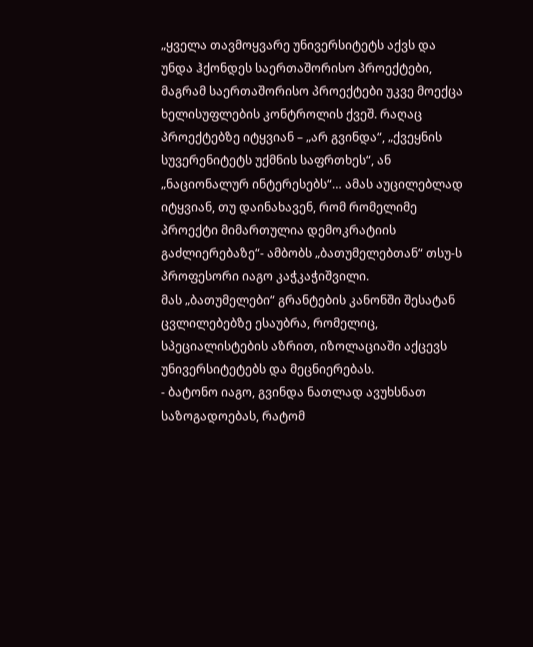„ყველა თავმოყვარე უნივერსიტეტს აქვს და უნდა ჰქონდეს საერთაშორისო პროექტები, მაგრამ საერთაშორისო პროექტები უკვე მოექცა ხელისუფლების კონტროლის ქვეშ. რაღაც პროექტებზე იტყვიან – „არ გვინდა“, „ქვეყნის სუვერენიტეტს უქმნის საფრთხეს“, ან „ნაციონალურ ინტერესებს“… ამას აუცილებლად იტყვიან, თუ დაინახავენ, რომ რომელიმე პროექტი მიმართულია დემოკრატიის გაძლიერებაზე“- ამბობს „ბათუმელებთან“ თსუ-ს პროფესორი იაგო კაჭკაჭიშვილი.
მას „ბათუმელები“ გრანტების კანონში შესატან ცვლილებებზე ესაუბრა, რომელიც, სპეციალისტების აზრით, იზოლაციაში აქცევს უნივერსიტეტებს და მეცნიერებას.
- ბატონო იაგო, გვინდა ნათლად ავუხსნათ საზოგადოებას, რატომ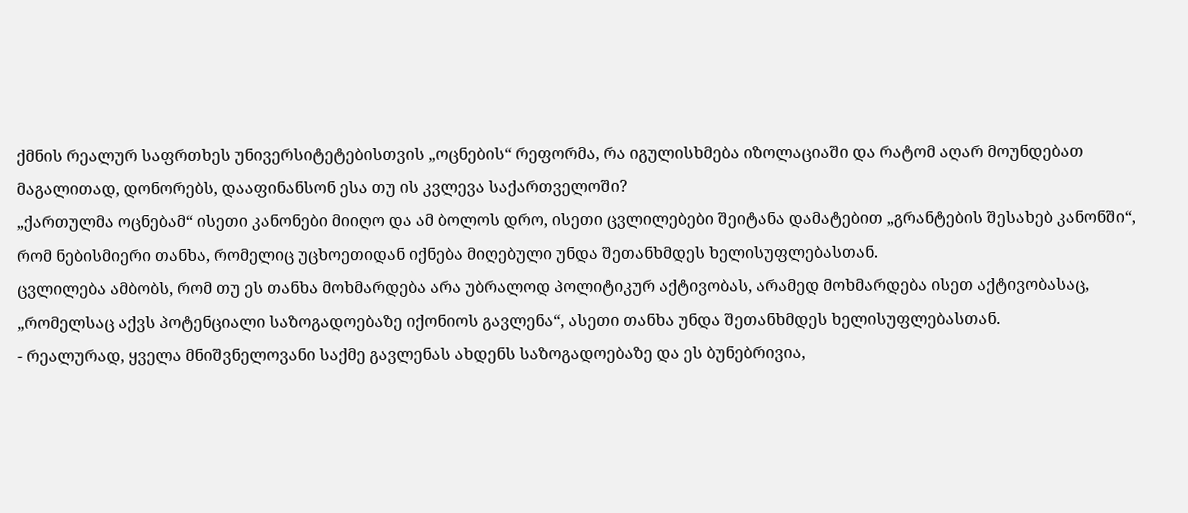ქმნის რეალურ საფრთხეს უნივერსიტეტებისთვის „ოცნების“ რეფორმა, რა იგულისხმება იზოლაციაში და რატომ აღარ მოუნდებათ მაგალითად, დონორებს, დააფინანსონ ესა თუ ის კვლევა საქართველოში?
„ქართულმა ოცნებამ“ ისეთი კანონები მიიღო და ამ ბოლოს დრო, ისეთი ცვლილებები შეიტანა დამატებით „გრანტების შესახებ კანონში“, რომ ნებისმიერი თანხა, რომელიც უცხოეთიდან იქნება მიღებული უნდა შეთანხმდეს ხელისუფლებასთან.
ცვლილება ამბობს, რომ თუ ეს თანხა მოხმარდება არა უბრალოდ პოლიტიკურ აქტივობას, არამედ მოხმარდება ისეთ აქტივობასაც, „რომელსაც აქვს პოტენციალი საზოგადოებაზე იქონიოს გავლენა“, ასეთი თანხა უნდა შეთანხმდეს ხელისუფლებასთან.
- რეალურად, ყველა მნიშვნელოვანი საქმე გავლენას ახდენს საზოგადოებაზე და ეს ბუნებრივია,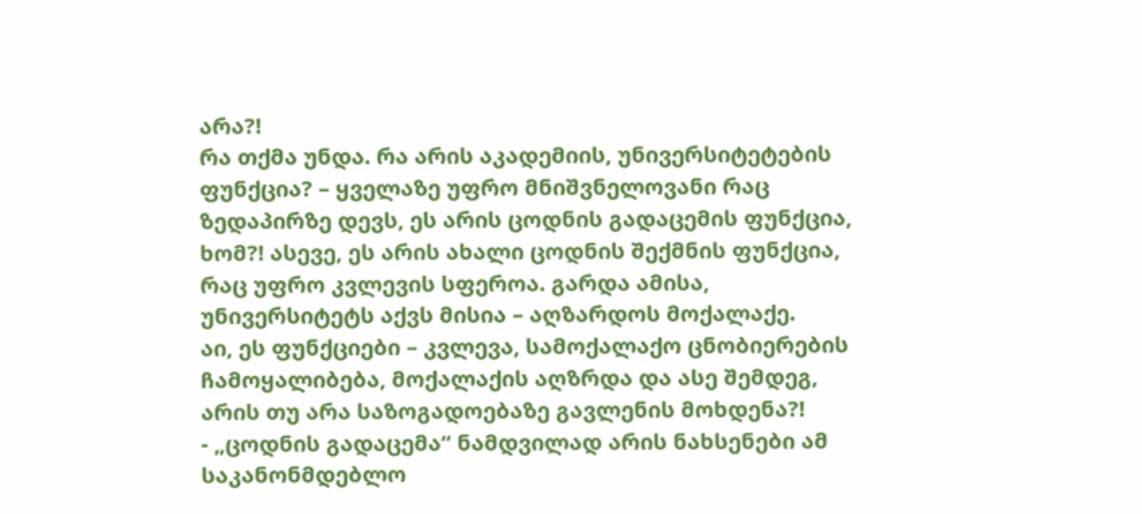არა?!
რა თქმა უნდა. რა არის აკადემიის, უნივერსიტეტების ფუნქცია? – ყველაზე უფრო მნიშვნელოვანი რაც ზედაპირზე დევს, ეს არის ცოდნის გადაცემის ფუნქცია, ხომ?! ასევე, ეს არის ახალი ცოდნის შექმნის ფუნქცია, რაც უფრო კვლევის სფეროა. გარდა ამისა, უნივერსიტეტს აქვს მისია – აღზარდოს მოქალაქე.
აი, ეს ფუნქციები – კვლევა, სამოქალაქო ცნობიერების ჩამოყალიბება, მოქალაქის აღზრდა და ასე შემდეგ, არის თუ არა საზოგადოებაზე გავლენის მოხდენა?!
- „ცოდნის გადაცემა“ ნამდვილად არის ნახსენები ამ საკანონმდებლო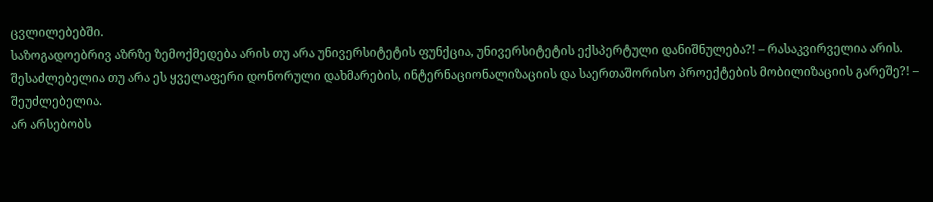ცვლილებებში.
საზოგადოებრივ აზრზე ზემოქმედება არის თუ არა უნივერსიტეტის ფუნქცია, უნივერსიტეტის ექსპერტული დანიშნულება?! – რასაკვირველია არის.
შესაძლებელია თუ არა ეს ყველაფერი დონორული დახმარების, ინტერნაციონალიზაციის და საერთაშორისო პროექტების მობილიზაციის გარეშე?! – შეუძლებელია.
არ არსებობს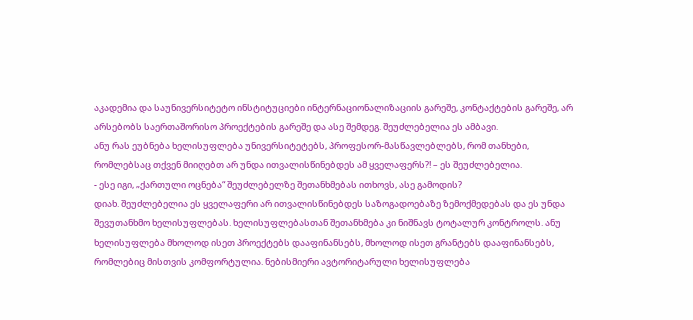აკადემია და საუნივერსიტეტო ინსტიტუციები ინტერნაციონალიზაციის გარეშე, კონტაქტების გარეშე, არ არსებობს საერთაშორისო პროექტების გარეშე და ასე შემდეგ. შეუძლებელია ეს ამბავი.
ანუ რას ეუბნება ხელისუფლება უნივერსიტეტებს, პროფესორ-მასწავლებლებს, რომ თანხები, რომლებსაც თქვენ მიიღებთ არ უნდა ითვალისწინებდეს ამ ყველაფერს?! – ეს შეუძლებელია.
- ესე იგი, „ქართული ოცნება“ შეუძლებელზე შეთანხმებას ითხოვს, ასე გამოდის?
დიახ. შეუძლებელია ეს ყველაფერი არ ითვალისწინებდეს საზოგადოებაზე ზემოქმედებას და ეს უნდა შევუთანხმო ხელისუფლებას. ხელისუფლებასთან შეთანხმება კი ნიშნავს ტოტალურ კონტროლს. ანუ ხელისუფლება მხოლოდ ისეთ პროექტებს დააფინანსებს, მხოლოდ ისეთ გრანტებს დააფინანსებს, რომლებიც მისთვის კომფორტულია. ნებისმიერი ავტორიტარული ხელისუფლება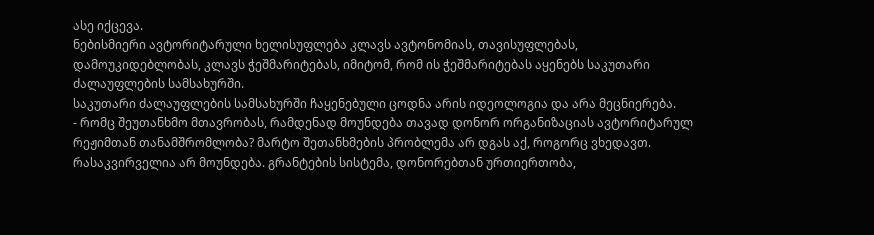ასე იქცევა.
ნებისმიერი ავტორიტარული ხელისუფლება კლავს ავტონომიას, თავისუფლებას, დამოუკიდებლობას, კლავს ჭეშმარიტებას, იმიტომ, რომ ის ჭეშმარიტებას აყენებს საკუთარი ძალაუფლების სამსახურში.
საკუთარი ძალაუფლების სამსახურში ჩაყენებული ცოდნა არის იდეოლოგია და არა მეცნიერება.
- რომც შეუთანხმო მთავრობას, რამდენად მოუნდება თავად დონორ ორგანიზაციას ავტორიტარულ რეჟიმთან თანამშრომლობა? მარტო შეთანხმების პრობლემა არ დგას აქ, როგორც ვხედავთ.
რასაკვირველია არ მოუნდება. გრანტების სისტემა, დონორებთან ურთიერთობა,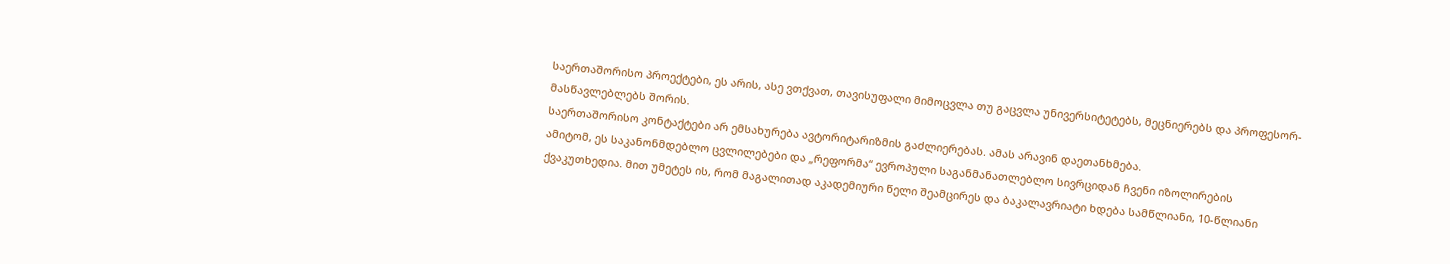საერთაშორისო პროექტები, ეს არის, ასე ვთქვათ, თავისუფალი მიმოცვლა თუ გაცვლა უნივერსიტეტებს, მეცნიერებს და პროფესორ-მასწავლებლებს შორის.
საერთაშორისო კონტაქტები არ ემსახურება ავტორიტარიზმის გაძლიერებას. ამას არავინ დაეთანხმება.
ამიტომ, ეს საკანონმდებლო ცვლილებები და „რეფორმა“ ევროპული საგანმანათლებლო სივრციდან ჩვენი იზოლირების ქვაკუთხედია. მით უმეტეს ის, რომ მაგალითად აკადემიური წელი შეამცირეს და ბაკალავრიატი ხდება სამწლიანი, 10-წლიანი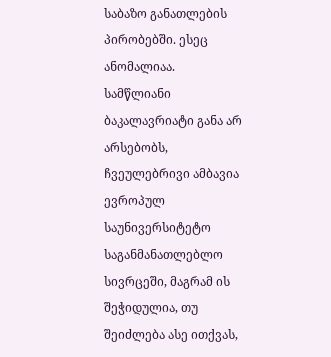საბაზო განათლების პირობებში. ესეც ანომალიაა. სამწლიანი ბაკალავრიატი განა არ არსებობს, ჩვეულებრივი ამბავია ევროპულ საუნივერსიტეტო საგანმანათლებლო სივრცეში, მაგრამ ის შეჭიდულია, თუ შეიძლება ასე ითქვას,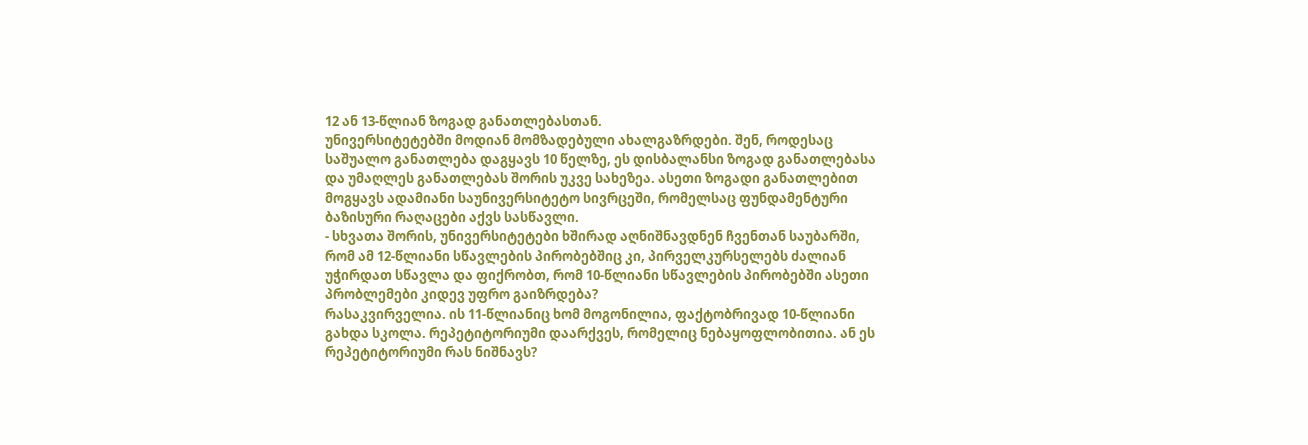12 ან 13-წლიან ზოგად განათლებასთან.
უნივერსიტეტებში მოდიან მომზადებული ახალგაზრდები. შენ, როდესაც საშუალო განათლება დაგყავს 10 წელზე, ეს დისბალანსი ზოგად განათლებასა და უმაღლეს განათლებას შორის უკვე სახეზეა. ასეთი ზოგადი განათლებით მოგყავს ადამიანი საუნივერსიტეტო სივრცეში, რომელსაც ფუნდამენტური ბაზისური რაღაცები აქვს სასწავლი.
- სხვათა შორის, უნივერსიტეტები ხშირად აღნიშნავდნენ ჩვენთან საუბარში, რომ ამ 12-წლიანი სწავლების პირობებშიც კი, პირველკურსელებს ძალიან უჭირდათ სწავლა და ფიქრობთ, რომ 10-წლიანი სწავლების პირობებში ასეთი პრობლემები კიდევ უფრო გაიზრდება?
რასაკვირველია. ის 11-წლიანიც ხომ მოგონილია, ფაქტობრივად 10-წლიანი გახდა სკოლა. რეპეტიტორიუმი დაარქვეს, რომელიც ნებაყოფლობითია. ან ეს რეპეტიტორიუმი რას ნიშნავს?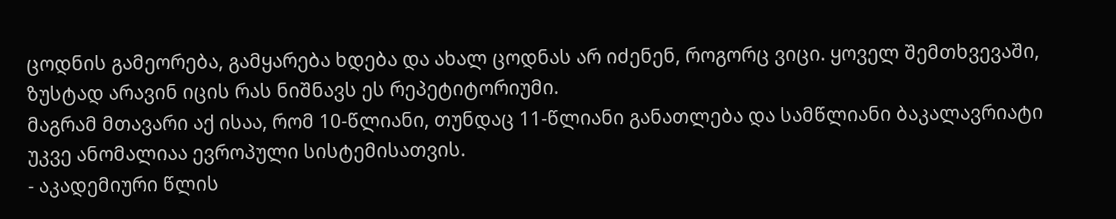ცოდნის გამეორება, გამყარება ხდება და ახალ ცოდნას არ იძენენ, როგორც ვიცი. ყოველ შემთხვევაში, ზუსტად არავინ იცის რას ნიშნავს ეს რეპეტიტორიუმი.
მაგრამ მთავარი აქ ისაა, რომ 10-წლიანი, თუნდაც 11-წლიანი განათლება და სამწლიანი ბაკალავრიატი უკვე ანომალიაა ევროპული სისტემისათვის.
- აკადემიური წლის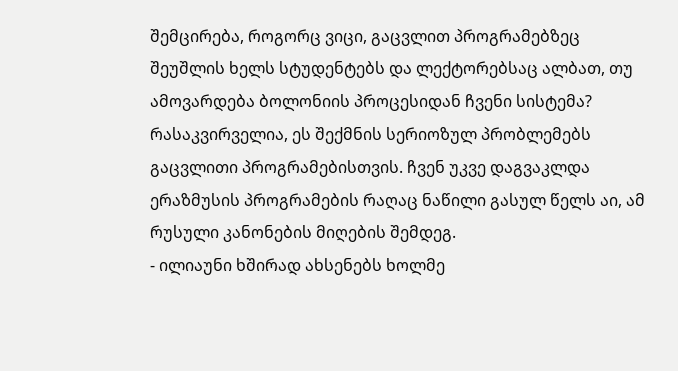შემცირება, როგორც ვიცი, გაცვლით პროგრამებზეც შეუშლის ხელს სტუდენტებს და ლექტორებსაც ალბათ, თუ ამოვარდება ბოლონიის პროცესიდან ჩვენი სისტემა?
რასაკვირველია, ეს შექმნის სერიოზულ პრობლემებს გაცვლითი პროგრამებისთვის. ჩვენ უკვე დაგვაკლდა ერაზმუსის პროგრამების რაღაც ნაწილი გასულ წელს აი, ამ რუსული კანონების მიღების შემდეგ.
- ილიაუნი ხშირად ახსენებს ხოლმე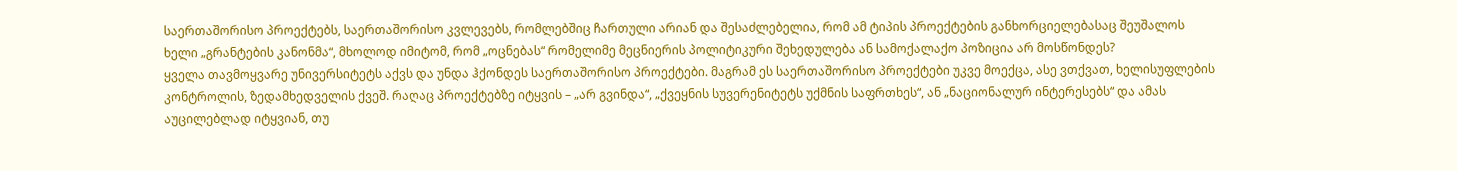საერთაშორისო პროექტებს, საერთაშორისო კვლევებს, რომლებშიც ჩართული არიან და შესაძლებელია, რომ ამ ტიპის პროექტების განხორციელებასაც შეუშალოს ხელი „გრანტების კანონმა“, მხოლოდ იმიტომ, რომ „ოცნებას“ რომელიმე მეცნიერის პოლიტიკური შეხედულება ან სამოქალაქო პოზიცია არ მოსწონდეს?
ყველა თავმოყვარე უნივერსიტეტს აქვს და უნდა ჰქონდეს საერთაშორისო პროექტები. მაგრამ ეს საერთაშორისო პროექტები უკვე მოექცა, ასე ვთქვათ, ხელისუფლების კონტროლის, ზედამხედველის ქვეშ. რაღაც პროექტებზე იტყვის – „არ გვინდა“, „ქვეყნის სუვერენიტეტს უქმნის საფრთხეს“, ან „ნაციონალურ ინტერესებს“ და ამას აუცილებლად იტყვიან, თუ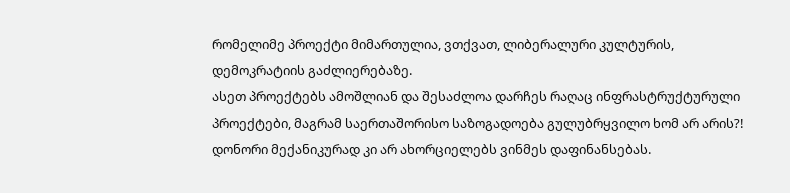რომელიმე პროექტი მიმართულია, ვთქვათ, ლიბერალური კულტურის, დემოკრატიის გაძლიერებაზე.
ასეთ პროექტებს ამოშლიან და შესაძლოა დარჩეს რაღაც ინფრასტრუქტურული პროექტები, მაგრამ საერთაშორისო საზოგადოება გულუბრყვილო ხომ არ არის?! დონორი მექანიკურად კი არ ახორციელებს ვინმეს დაფინანსებას.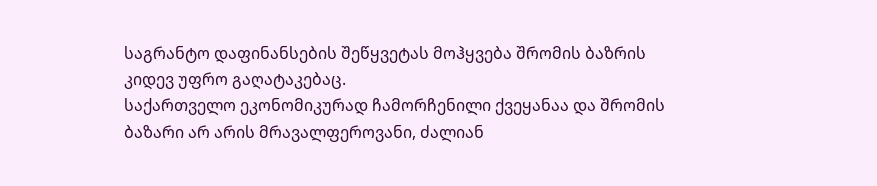საგრანტო დაფინანსების შეწყვეტას მოჰყვება შრომის ბაზრის კიდევ უფრო გაღატაკებაც.
საქართველო ეკონომიკურად ჩამორჩენილი ქვეყანაა და შრომის ბაზარი არ არის მრავალფეროვანი, ძალიან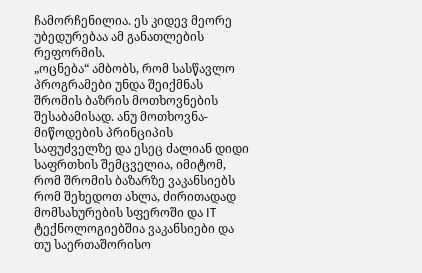ჩამორჩენილია. ეს კიდევ მეორე უბედურებაა ამ განათლების რეფორმის.
„ოცნება“ ამბობს, რომ სასწავლო პროგრამები უნდა შეიქმნას შრომის ბაზრის მოთხოვნების შესაბამისად. ანუ მოთხოვნა-მიწოდების პრინციპის საფუძველზე და ესეც ძალიან დიდი საფრთხის შემცველია, იმიტომ, რომ შრომის ბაზარზე ვაკანსიებს რომ შეხედოთ ახლა, ძირითადად მომსახურების სფეროში და IT ტექნოლოგიებშია ვაკანსიები და თუ საერთაშორისო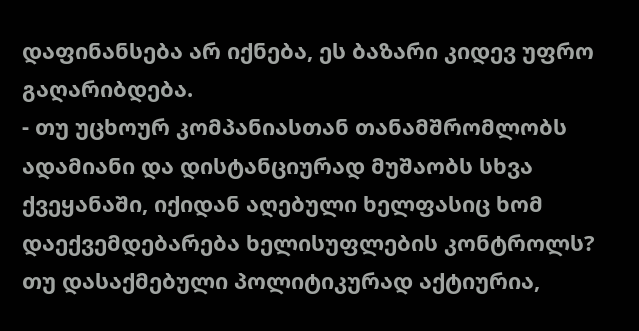დაფინანსება არ იქნება, ეს ბაზარი კიდევ უფრო გაღარიბდება.
- თუ უცხოურ კომპანიასთან თანამშრომლობს ადამიანი და დისტანციურად მუშაობს სხვა ქვეყანაში, იქიდან აღებული ხელფასიც ხომ დაექვემდებარება ხელისუფლების კონტროლს? თუ დასაქმებული პოლიტიკურად აქტიურია,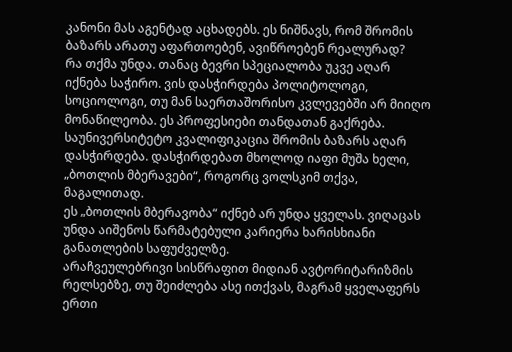კანონი მას აგენტად აცხადებს. ეს ნიშნავს, რომ შრომის ბაზარს არათუ აფართოებენ, ავიწროებენ რეალურად?
რა თქმა უნდა. თანაც ბევრი სპეციალობა უკვე აღარ იქნება საჭირო. ვის დასჭირდება პოლიტოლოგი, სოციოლოგი, თუ მან საერთაშორისო კვლევებში არ მიიღო მონაწილეობა. ეს პროფესიები თანდათან გაქრება. საუნივერსიტეტო კვალიფიკაცია შრომის ბაზარს აღარ დასჭირდება. დასჭირდებათ მხოლოდ იაფი მუშა ხელი, „ბოთლის მბერავები“, როგორც ვოლსკიმ თქვა, მაგალითად.
ეს „ბოთლის მბერავობა“ იქნებ არ უნდა ყველას. ვიღაცას უნდა აიშენოს წარმატებული კარიერა ხარისხიანი განათლების საფუძველზე.
არაჩვეულებრივი სისწრაფით მიდიან ავტორიტარიზმის რელსებზე, თუ შეიძლება ასე ითქვას, მაგრამ ყველაფერს ერთი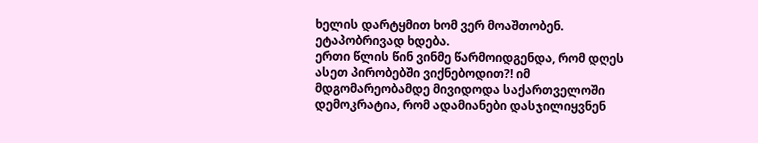ხელის დარტყმით ხომ ვერ მოაშთობენ. ეტაპობრივად ხდება.
ერთი წლის წინ ვინმე წარმოიდგენდა, რომ დღეს ასეთ პირობებში ვიქნებოდით?! იმ მდგომარეობამდე მივიდოდა საქართველოში დემოკრატია, რომ ადამიანები დასჯილიყვნენ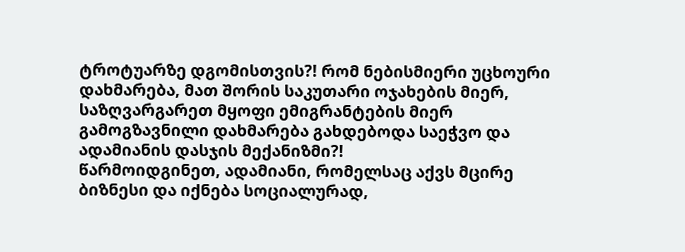ტროტუარზე დგომისთვის?! რომ ნებისმიერი უცხოური დახმარება, მათ შორის საკუთარი ოჯახების მიერ, საზღვარგარეთ მყოფი ემიგრანტების მიერ გამოგზავნილი დახმარება გახდებოდა საეჭვო და ადამიანის დასჯის მექანიზმი?!
წარმოიდგინეთ, ადამიანი, რომელსაც აქვს მცირე ბიზნესი და იქნება სოციალურად,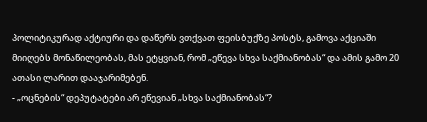პოლიტიკურად აქტიური და დაწერს ვთქვათ ფეისბუქზე პოსტს, გამოვა აქციაში მიიღებს მონაწილეობას, მას ეტყვიან, რომ „ეწევა სხვა საქმიანობას“ და ამის გამო 20 ათასი ლარით დააჯარიმებენ.
- „ოცნების“ დეპუტატები არ ეწევიან „სხვა საქმიანობას“?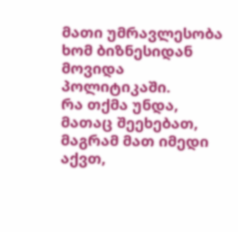მათი უმრავლესობა ხომ ბიზნესიდან მოვიდა პოლიტიკაში.
რა თქმა უნდა, მათაც შეეხებათ, მაგრამ მათ იმედი აქვთ,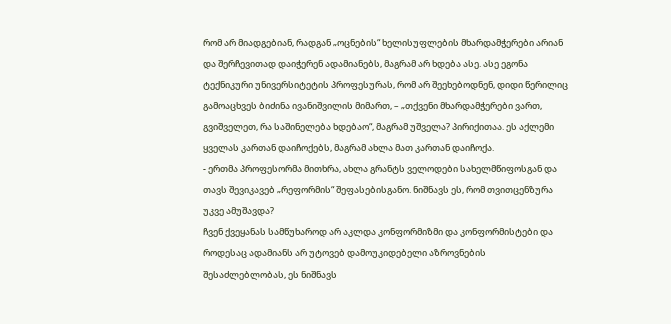რომ არ მიადგებიან, რადგან „ოცნების“ ხელისუფლების მხარდამჭერები არიან და შერჩევითად დაიჭერენ ადამიანებს, მაგრამ არ ხდება ასე. ასე ეგონა ტექნიკური უნივერსიტეტის პროფესურას, რომ არ შეეხებოდნენ, დიდი წერილიც გამოაცხვეს ბიძინა ივანიშვილის მიმართ, – „თქვენი მხარდამჭერები ვართ, გვიშველეთ, რა საშინელება ხდებაო“, მაგრამ უშველა? პირიქითაა. ეს აქლემი ყველას კართან დაიჩოქებს, მაგრამ ახლა მათ კართან დაიჩოქა.
- ერთმა პროფესორმა მითხრა, ახლა გრანტს ველოდები სახელმწიფოსგან და თავს შევიკავებ „რეფორმის“ შეფასებისგანო. ნიშნავს ეს, რომ თვითცენზურა უკვე ამუშავდა?
ჩვენ ქვეყანას სამწუხაროდ არ აკლდა კონფორმიზმი და კონფორმისტები და როდესაც ადამიანს არ უტოვებ დამოუკიდებელი აზროვნების შესაძლებლობას, ეს ნიშნავს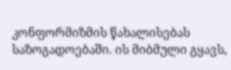კონფორმიზმის წახალისებას საზოგადოებაში. ის მიბმული გყავს,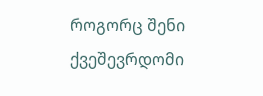როგორც შენი ქვეშევრდომი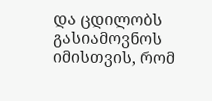და ცდილობს გასიამოვნოს იმისთვის, რომ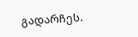გადარჩეს.